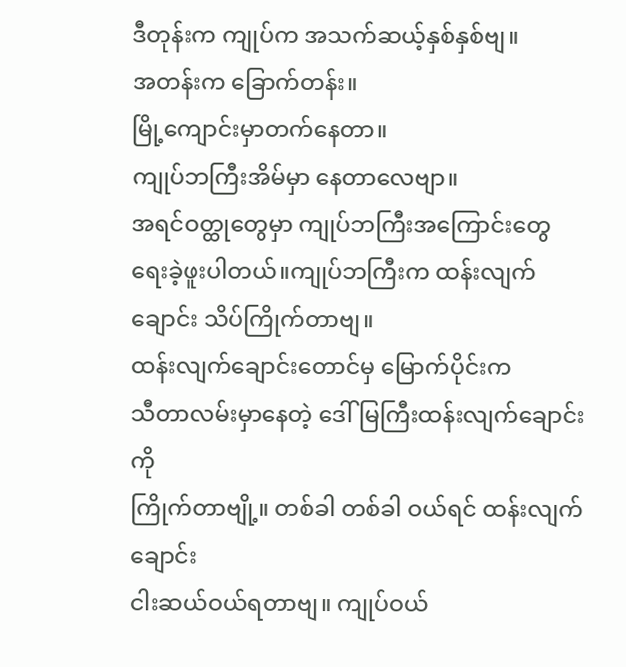ဒီတုန်းက ကျုပ်က အသက်ဆယ့်နှစ်နှစ်ဗျ။
အတန်းက ခြောက်တန်း။
မြို့ကျောင်းမှာတက်နေတာ။
ကျုပ်ဘကြီးအိမ်မှာ နေတာလေဗျာ။
အရင်ဝတ္ထုတွေမှာ ကျုပ်ဘကြီးအကြောင်းတွေ
ရေးခဲ့ဖူးပါတယ်။ကျုပ်ဘကြီးက ထန်းလျက်ချောင်း သိပ်ကြိုက်တာဗျ။
ထန်းလျက်ချောင်းတောင်မှ မြောက်ပိုင်းက
သီတာလမ်းမှာနေတဲ့ ဒေါ်မြကြီးထန်းလျက်ချောင်းကို
ကြိုက်တာဗျို့။ တစ်ခါ တစ်ခါ ဝယ်ရင် ထန်းလျက်ချောင်း
ငါးဆယ်ဝယ်ရတာဗျ။ ကျုပ်ဝယ်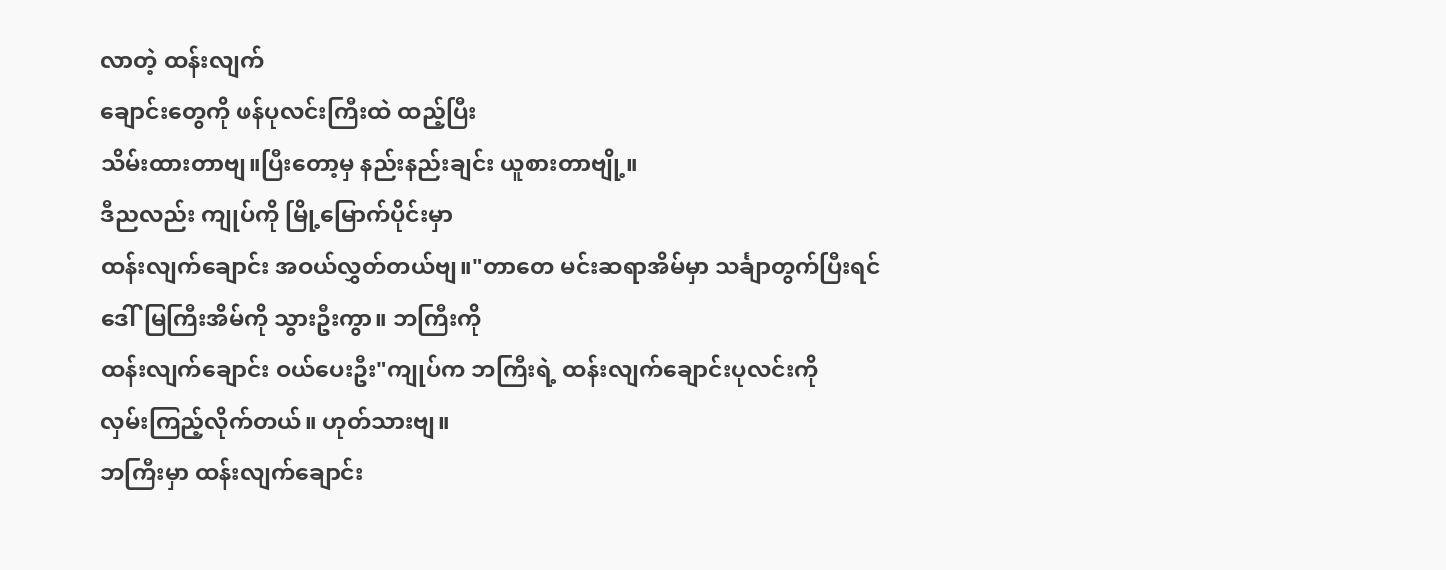လာတဲ့ ထန်းလျက်
ချောင်းတွေကို ဖန်ပုလင်းကြီးထဲ ထည့်ပြီး
သိမ်းထားတာဗျ။ပြီးတော့မှ နည်းနည်းချင်း ယူစားတာဗျို့။
ဒီညလည်း ကျုပ်ကို မြို့မြောက်ပိုင်းမှာ
ထန်းလျက်ချောင်း အဝယ်လွှတ်တယ်ဗျ။"တာတေ မင်းဆရာအိမ်မှာ သင်္ချာတွက်ပြီးရင်
ဒေါ်မြကြီးအိမ်ကို သွားဦးကွာ။ ဘကြီးကို
ထန်းလျက်ချောင်း ဝယ်ပေးဦး"ကျုပ်က ဘကြီးရဲ့ ထန်းလျက်ချောင်းပုလင်းကို
လှမ်းကြည့်လိုက်တယ်။ ဟုတ်သားဗျ။
ဘကြီးမှာ ထန်းလျက်ချောင်း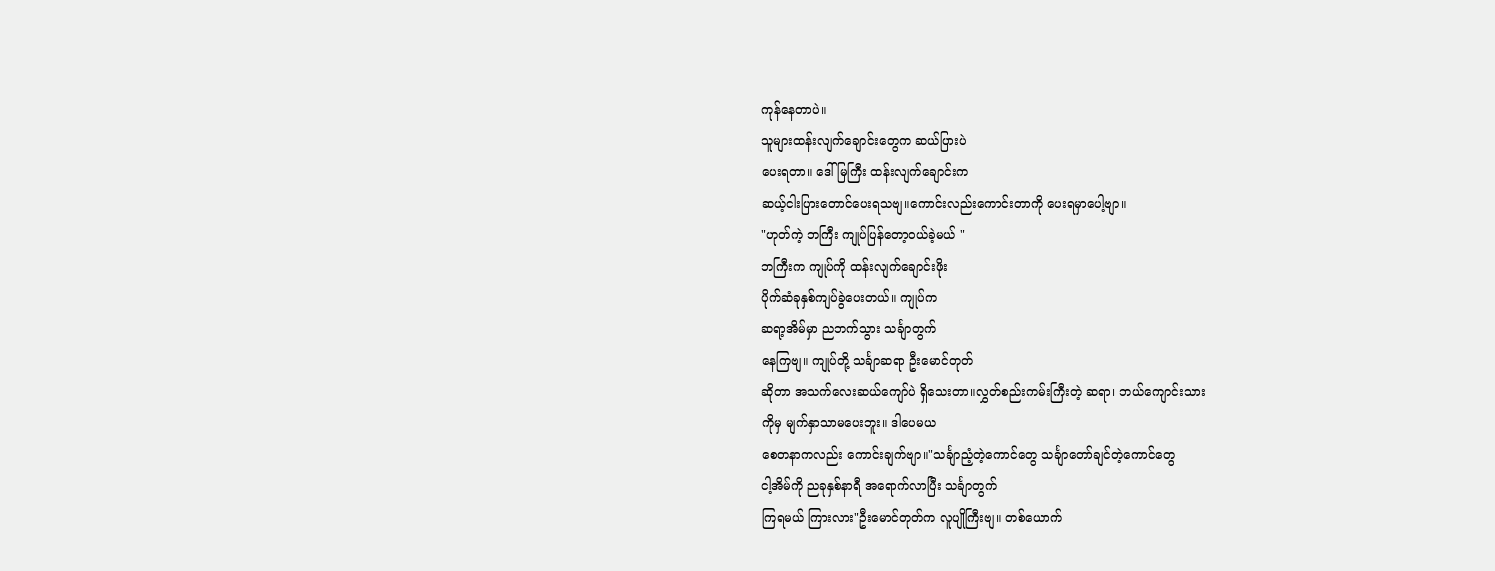ကုန်နေတာပဲ။
သူများထန်းလျက်ချောင်းတွေက ဆယ်ပြားပဲ
ပေးရတာ။ ဒေါ်မြကြီး ထန်းလျက်ချောင်းက
ဆယ့်ငါးပြားတောင်ပေးရသဗျ။ကောင်းလည်းကောင်းတာကို ပေးရမှာပေါ့ဗျာ။
"ဟုတ်ကဲ့ ဘကြီး ကျုပ်ပြန်တော့ဝယ်ခဲ့မယ် "
ဘကြီးက ကျုပ်ကို ထန်းလျက်ချောင်းဖိုး
ပိုက်ဆံခုနှစ်ကျပ်ခွဲပေးတယ်။ ကျုပ်က
ဆရာ့အိမ်မှာ ညဘက်သွား သင်္ချာတွက်
နေကြဗျ။ ကျုပ်တို့ သင်္ချာဆရာ ဦးမောင်တုတ်
ဆိုတာ အသက်လေးဆယ်ကျော်ပဲ ရှိသေးတာ။လွှတ်စည်းကမ်းကြီးတဲ့ ဆရာ၊ ဘယ်ကျောင်းသား
ကိုမှ မျက်နှာသာမပေးဘူး။ ဒါပေမယ
စေတနာကလည်း ကောင်းချက်ဗျာ။"သင်္ချာညံ့တဲ့ကောင်တွေ သင်္ချာတော်ချင်တဲ့ကောင်တွေ
ငါ့အိမ်ကို ညခုနှစ်နာရီ အရောက်လာပြီး သင်္ချာတွက်
ကြရမယ် ကြားလား"ဦးမောင်တုတ်က လူပျိုကြီးဗျ။ တစ်ယောက်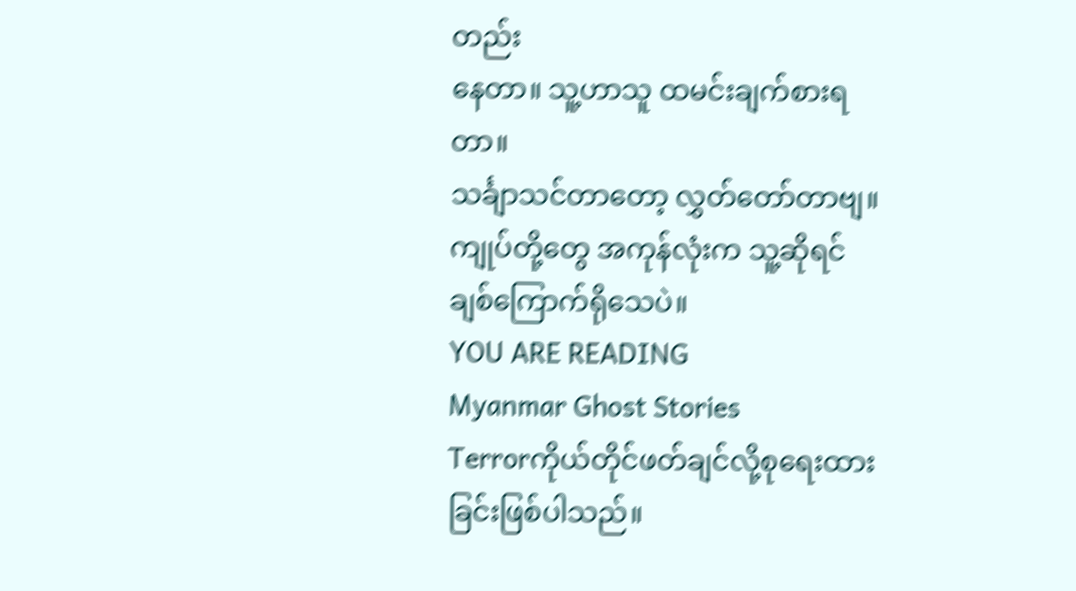တည်း
နေတာ။ သူ့ဟာသူ ထမင်းချက်စားရတာ။
သင်္ချာသင်တာတော့ လွှတ်တော်တာဗျ။
ကျုပ်တို့တွေ အကုန်လုံးက သူ့ဆိုရင်
ချစ်ကြောက်ရိုသေပဲ။
YOU ARE READING
Myanmar Ghost Stories
Terrorကိုယ်တိုင်ဖတ်ချင်လို့စုရေးထားခြင်းဖြစ်ပါသည်။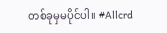တစ်ခုမှမပိုင်ပါ။ #Allcrd